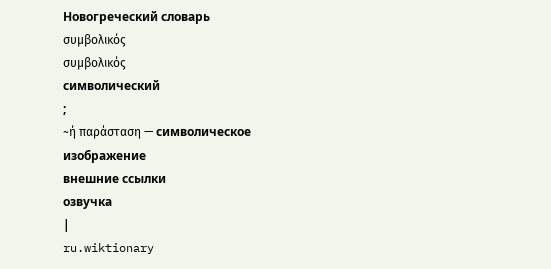Новогреческий словарь
συμβολικός
συμβολικός
символический
;
~ή παράσταση — символическое изображение
внешние ссылки
озвучка
|
ru.wiktionary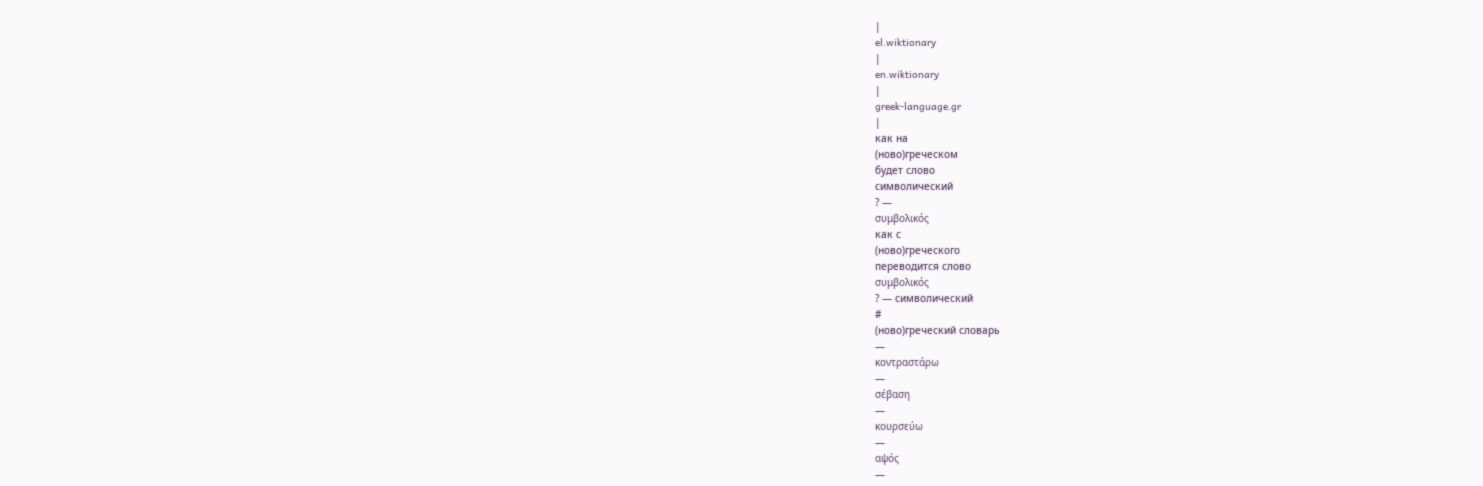|
el.wiktionary
|
en.wiktionary
|
greek-language.gr
|
как на
(ново)греческом
будет слово
символический
? —
συμβολικός
как с
(ново)греческого
переводится слово
συμβολικός
? — символический
#
(ново)греческий словарь
—
κοντραστάρω
—
σέβαση
—
κουρσεύω
—
αψός
—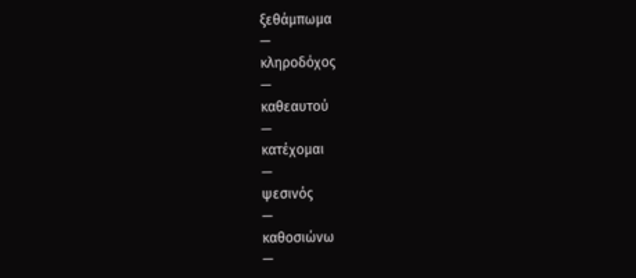ξεθάμπωμα
—
κληροδόχος
—
καθεαυτού
—
κατέχομαι
—
ψεσινός
—
καθοσιώνω
—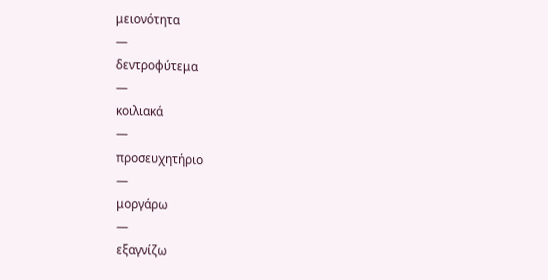μειονότητα
—
δεντροφύτεμα
—
κοιλιακά
—
προσευχητήριο
—
μοργάρω
—
εξαγνίζω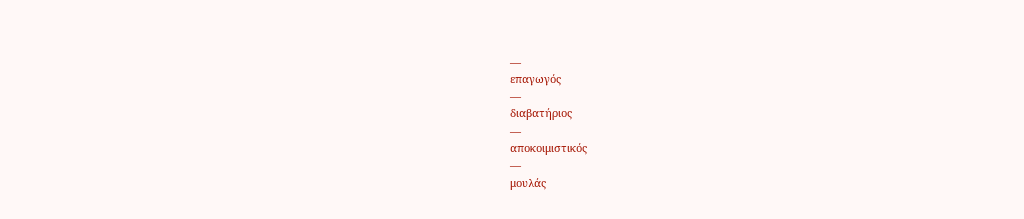—
επαγωγός
—
διαβατήριος
—
αποκοιμιστικός
—
μουλάς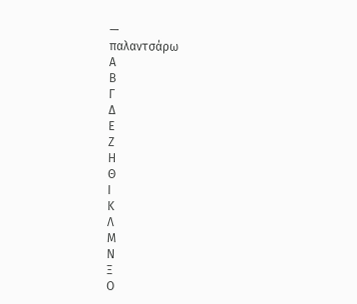—
παλαντσάρω
Α
Β
Γ
Δ
Ε
Ζ
Η
Θ
Ι
Κ
Λ
Μ
Ν
Ξ
Ο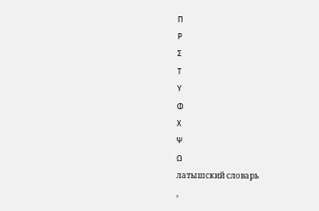Π
Ρ
Σ
Τ
Υ
Φ
Χ
Ψ
Ω
латышский словарь
,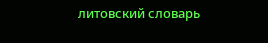литовский словарь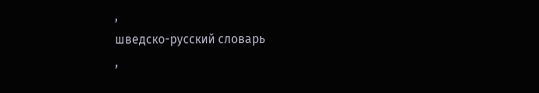,
шведско-русский словарь
,